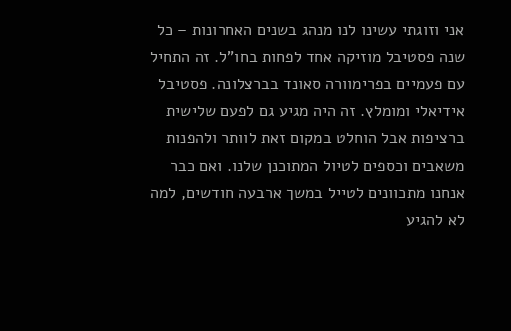אני וזוגתי עשינו לנו מנהג בשנים האחרונות – כל שנה פסטיבל מוזיקה אחד לפחות בחו"ל. זה התחיל עם פעמיים בפרימוורה סאונד בברצלונה. פסטיבל אידיאלי ומומלץ. זה היה מגיע גם לפעם שלישית ברציפות אבל הוחלט במקום זאת לוותר ולהפנות משאבים וכספים לטיול המתוכנן שלנו. ואם כבר אנחנו מתכוונים לטייל במשך ארבעה חודשים, למה לא להגיע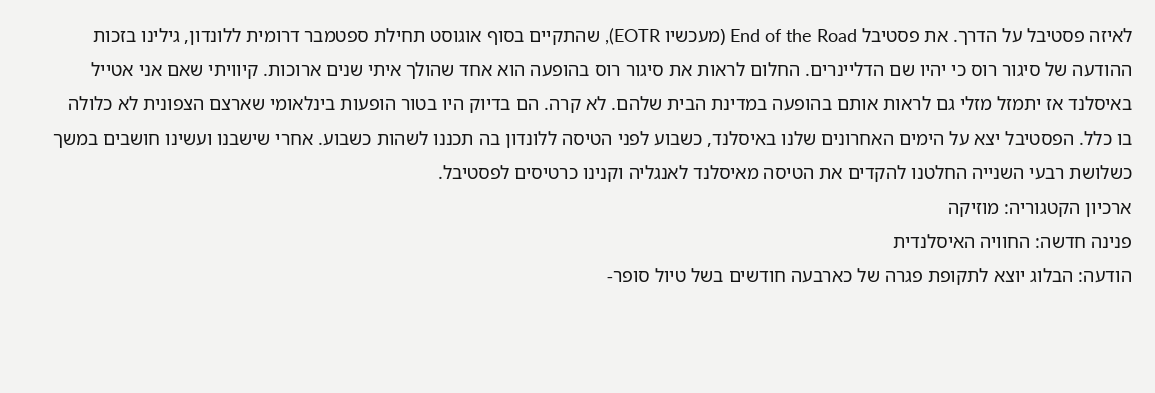לאיזה פסטיבל על הדרך. את פסטיבל End of the Road (מעכשיו EOTR), שהתקיים בסוף אוגוסט תחילת ספטמבר דרומית ללונדון, גילינו בזכות ההודעה של סיגור רוס כי יהיו שם הדליינרים. החלום לראות את סיגור רוס בהופעה הוא אחד שהולך איתי שנים ארוכות. קיוויתי שאם אני אטייל באיסלנד אז יתמזל מזלי גם לראות אותם בהופעה במדינת הבית שלהם. לא קרה. הם בדיוק היו בטור הופעות בינלאומי שארצם הצפונית לא כלולה בו כלל. הפסטיבל יצא על הימים האחרונים שלנו באיסלנד, כשבוע לפני הטיסה ללונדון בה תכננו לשהות כשבוע. אחרי שישבנו ועשינו חושבים במשך כשלושת רבעי השנייה החלטנו להקדים את הטיסה מאיסלנד לאנגליה וקנינו כרטיסים לפסטיבל.
ארכיון הקטגוריה: מוזיקה
פנינה חדשה: החוויה האיסלנדית
הודעה: הבלוג יוצא לתקופת פגרה של כארבעה חודשים בשל טיול סופר-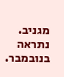מגניב. נתראה בנובמבר.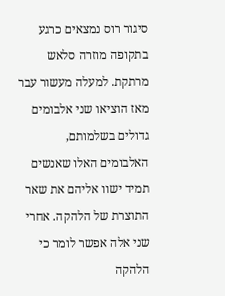סיגור רוס נמצאים כרגע בתקופה מוזרה סלאש מרתקת. למעלה מעשור עבר מאז הוציאו שני אלבומים גדולים בשלמותם, האלבומים האלו שאנשים תמיד ישוו אליהם את שאר התוצרת של הלהקה. אחרי שני אלה אפשר לומר כי הלהקה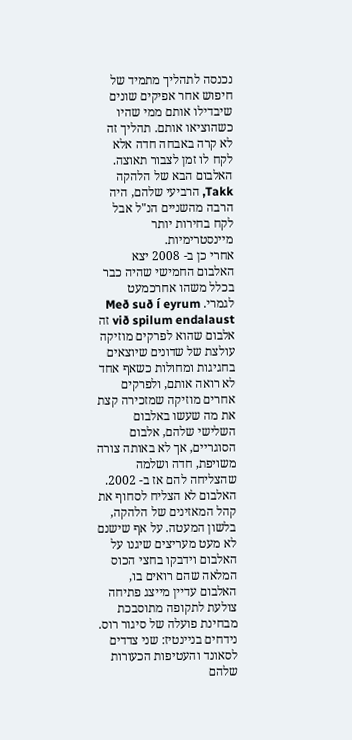נכנסה לתהליך מתמיד של חיפוש אחר אפיקים שונים שיבדילו אותם ממי שהיו כשהוציאו אותם. תהליך זה לא קרה באבחה חדה אלא לקח לו זמן לצבור תאוצה. האלבום הבא של הלהקה Takk, הרביעי שלהם, היה הרבה מהשניים הנ"ל אבל לקח בחירות יותר מיינסטרימיות.
אחרי כן ב- 2008 יצא האלבום החמישי שהיה כבר בכלל משהו אחרכמעט לגמרי. Með suð í eyrum við spilum endalaust זה אלבום שהוא לפרקים מוזיקה עולצת של שדונים שיוצאים בחגיגות ומחולות כשאף אחד לא רואה אותם, ולפרקים אחרים מוזיקה שמזכירה קצת את מה שעשו באלבום השלישי שלהם, אלבום הסוגריים, אך לא באותה צורה משויפת, חדה ושלמה שהצליחה להם אז ב- 2002. האלבום לא הצליח לסחוף את קהל המאזינים של הלהקה, בלשון המעטה. על אף שישנם לא מעט מעריצים שיגנו על האלבום וידבקו בחצי הכוס המלאה שהם רואים בו, האלבום עדיין מייצג פתיחה צולעת לתקופה מתוסבכת מבחינת פועלה של סיגור רוס.
נידחים בניינטיז: שני צדדים לסאונד והעטיפות הכעורות שלהם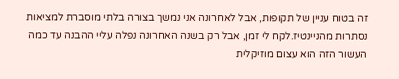זה בטוח עניין של תקופות, אבל לאחרונה אני נמשך בצורה בלתי מוסברת למציאות נסתרות מהניינטיז.לקח לי זמן, אבל רק בשנה האחרונה נפלה עליי ההבנה עד כמה העשור הזה הוא עצום מוזיקלית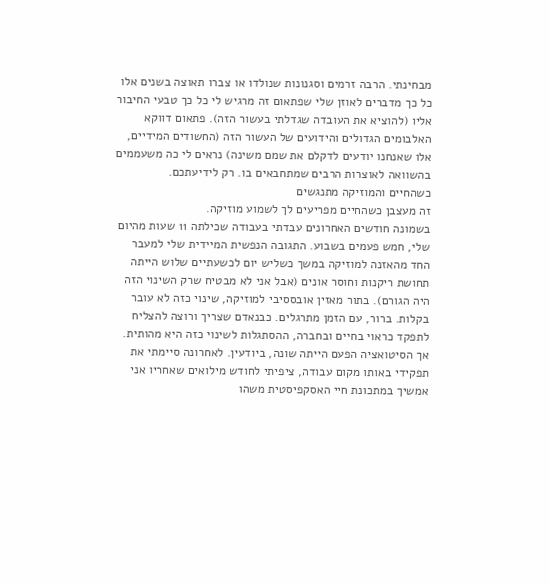מבחינתי. הרבה זרמים וסגנונות שנולדו או צברו תאוצה בשנים אלו כל כך מדברים לאוזן שלי שפתאום זה מרגיש לי כל כך טבעי החיבור אליו (להוציא את העובדה שגדלתי בעשור הזה). פתאום דווקא האלבומים הגדולים והידועים של העשור הזה (החשודים המידיים, אלו שאנחנו יודעים לדקלם את שמם משינה) נראים לי כה משעממים בהשוואה לאוצרות הרבים שמתחבאים בו. רק לידיעתכם.
כשהחיים והמוזיקה מתנגשים
זה מעצבן כשהחיים מפריעים לך לשמוע מוזיקה.
בשמונה חודשים האחרונים עבדתי בעבודה שכילתה 11 שעות מהיום שלי, חמש פעמים בשבוע. התגובה הנפשית המיידית שלי למעבר החד מהאזנה למוזיקה במשך כשליש יום לכשעתיים שלוש הייתה תחושת ריקנות וחוסר אונים (אבל אני לא מבטיח שרק השינוי הזה היה הגורם). בתור מאזין אובססיבי למוזיקה, שינוי כזה לא עובר בקלות. ברור, עם הזמן מתרגלים. כבנאדם שצריך ורוצה להצליח לתפקד כראוי בחיים ובחברה, ההסתגלות לשינוי כזה היא מהותית. אך הסיטואציה הפעם הייתה שונה, ביודעין. לאחרונה סיימתי את תפקידי באותו מקום עבודה, ציפיתי לחודש מילואים שאחריו אני אמשיך במתכונת חיי האסקפיסטית משהו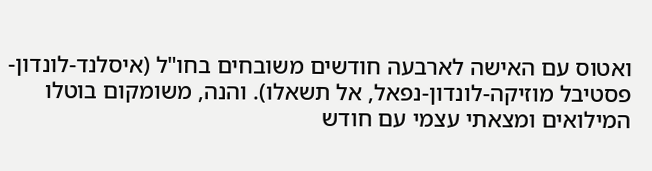ואטוס עם האישה לארבעה חודשים משובחים בחו"ל (איסלנד-לונדון-פסטיבל מוזיקה-לונדון-נפאל, אל תשאלו). והנה, משומקום בוטלו המילואים ומצאתי עצמי עם חודש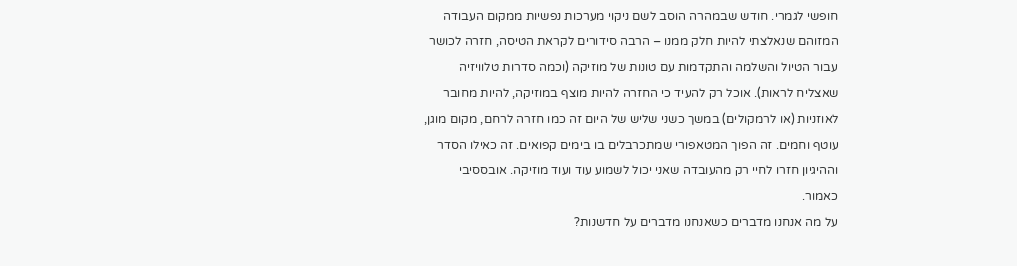חופשי לגמרי. חודש שבמהרה הוסב לשם ניקוי מערכות נפשיות ממקום העבודה המזוהם שנאלצתי להיות חלק ממנו – הרבה סידורים לקראת הטיסה, חזרה לכושר עבור הטיול והשלמה והתקדמות עם טונות של מוזיקה (וכמה סדרות טלוויזיה שאצליח לראות). אוכל רק להעיד כי החזרה להיות מוצף במוזיקה, להיות מחובר לאוזניות (או לרמקולים) במשך כשני שליש של היום זה כמו חזרה לרחם, מקום מוגן, עוטף וחמים. זה הפוך המטאפורי שמתכרבלים בו בימים קפואים. זה כאילו הסדר וההיגיון חזרו לחיי רק מהעובדה שאני יכול לשמוע עוד ועוד מוזיקה. אובססיבי כאמור.
על מה אנחנו מדברים כשאנחנו מדברים על חדשנות?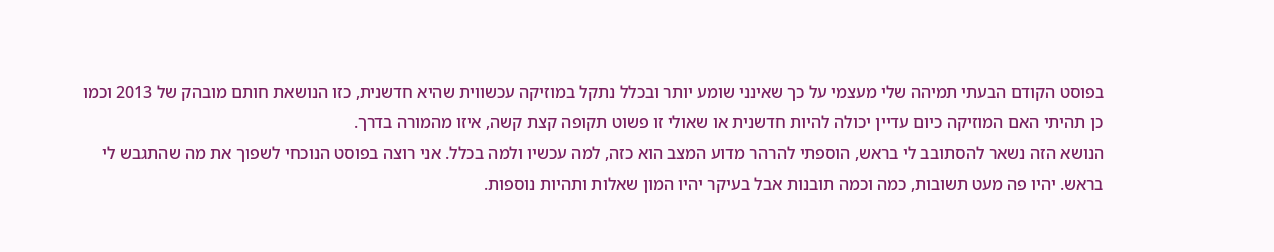בפוסט הקודם הבעתי תמיהה שלי מעצמי על כך שאינני שומע יותר ובכלל נתקל במוזיקה עכשווית שהיא חדשנית, כזו הנושאת חותם מובהק של 2013 וכמו כן תהיתי האם המוזיקה כיום עדיין יכולה להיות חדשנית או שאולי זו פשוט תקופה קצת קשה, איזו מהמורה בדרך.
הנושא הזה נשאר להסתובב לי בראש, הוספתי להרהר מדוע המצב הוא כזה, למה עכשיו ולמה בכלל. אני רוצה בפוסט הנוכחי לשפוך את מה שהתגבש לי בראש. יהיו פה מעט תשובות, כמה וכמה תובנות אבל בעיקר יהיו המון שאלות ותהיות נוספות.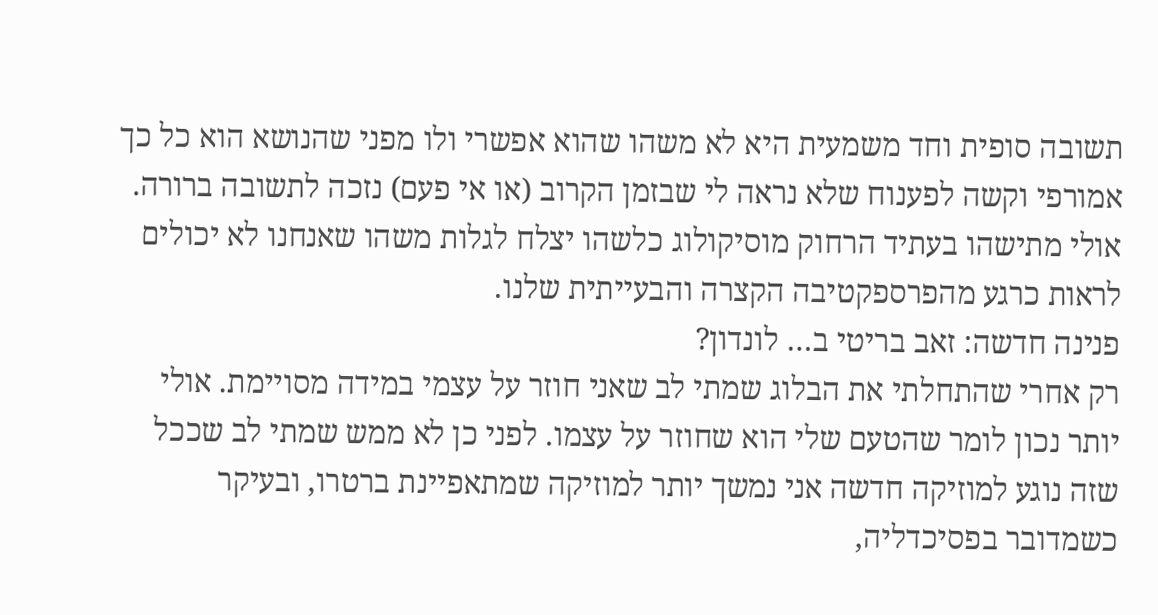תשובה סופית וחד משמעית היא לא משהו שהוא אפשרי ולו מפני שהנושא הוא כל כך אמורפי וקשה לפענוח שלא נראה לי שבזמן הקרוב (או אי פעם) נזכה לתשובה ברורה. אולי מתישהו בעתיד הרחוק מוסיקולוג כלשהו יצלח לגלות משהו שאנחנו לא יכולים לראות כרגע מהפרספקטיבה הקצרה והבעייתית שלנו.
פנינה חדשה: זאב בריטי ב… לונדון?
רק אחרי שהתחלתי את הבלוג שמתי לב שאני חוזר על עצמי במידה מסויימת. אולי יותר נכון לומר שהטעם שלי הוא שחוזר על עצמו. לפני כן לא ממש שמתי לב שככל שזה נוגע למוזיקה חדשה אני נמשך יותר למוזיקה שמתאפיינת ברטרו, ובעיקר כשמדובר בפסיכדליה,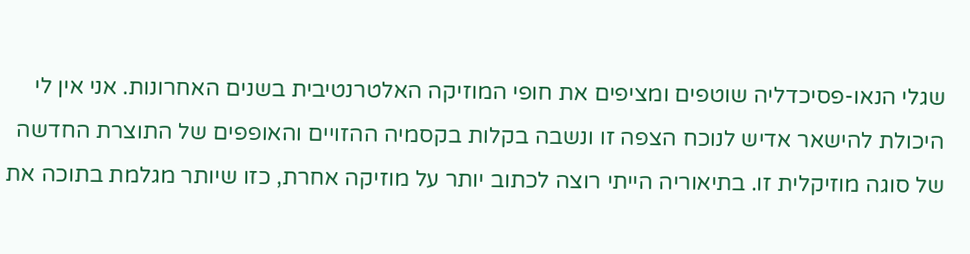שגלי הנאו-פסיכדליה שוטפים ומציפים את חופי המוזיקה האלטרנטיבית בשנים האחרונות. אני אין לי היכולת להישאר אדיש לנוכח הצפה זו ונשבה בקלות בקסמיה ההזויים והאופפים של התוצרת החדשה של סוגה מוזיקלית זו. בתיאוריה הייתי רוצה לכתוב יותר על מוזיקה אחרת, כזו שיותר מגלמת בתוכה את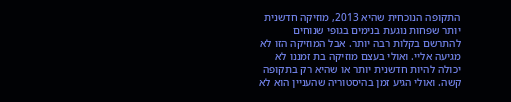התקופה הנוכחית שהיא 2013, מוזיקה חדשנית יותר שפחות נוגעת בנימים בגופי שנוחים להתרשם בקלות רבה יותר. אבל המוזיקה הזו לא מגיעה אליי. ואולי בעצם מוזיקה בת זמננו לא יכולה להיות חדשנית יותר או שהיא רק בתקופה קשה. ואולי הגיע זמן בהיסטוריה שהעניין הוא לא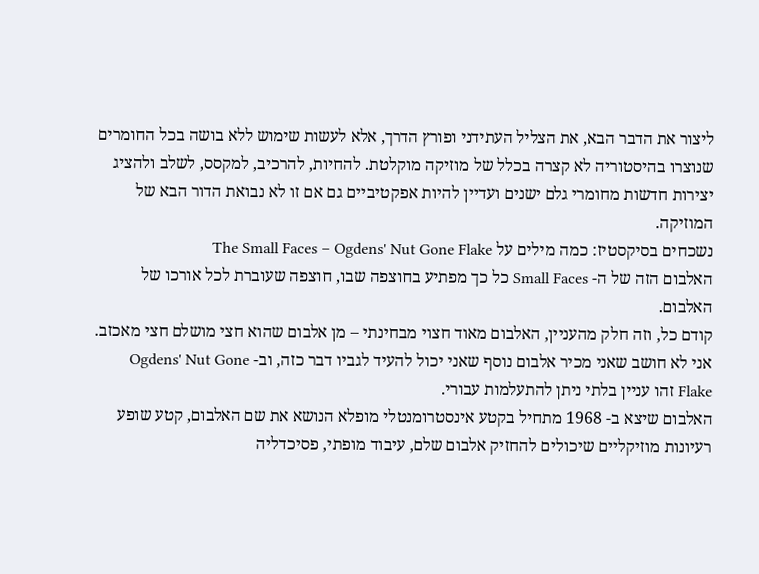ליצור את הדבר הבא, את הצליל העתידני ופורץ הדרך, אלא לעשות שימוש ללא בושה בכל החומרים שנוצרו בהיסטוריה לא קצרה בכלל של מוזיקה מוקלטת. להחיות, להרכיב, למקסס, לשלב ולהציג יצירות חדשות מחומרי גלם ישנים ועדיין להיות אפקטיביים גם אם זו לא נבואת הדור הבא של המוזיקה.
נשכחים בסיקסטיז: כמה מילים על The Small Faces – Ogdens' Nut Gone Flake
האלבום הזה של ה- Small Faces כל כך מפתיע בחוצפה שבו, חוצפה שעוברת לכל אורכו של האלבום.
קודם כל, וזה חלק מהעניין, האלבום מאוד חצוי מבחינתי – מן אלבום שהוא חצי מושלם חצי מאכזב. אני לא חושב שאני מכיר אלבום נוסף שאני יכול להעיד לגביו דבר כזה, וב- Ogdens' Nut Gone Flake זהו עניין בלתי ניתן להתעלמות עבורי.
האלבום שיצא ב- 1968 מתחיל בקטע אינסטרומנטלי מופלא הנושא את שם האלבום, קטע שופע רעיונות מוזיקליים שיכולים להחזיק אלבום שלם, עיבוד מופתי, פסיכדליה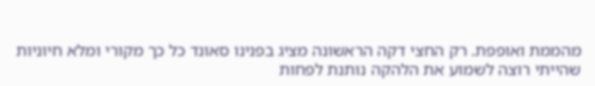מהממת ואופפת. רק החצי דקה הראשונה מציג בפנינו סאונד כל כך מקורי ומלא חיוניות שהייתי רוצה לשמוע את הלהקה נותנת לפחות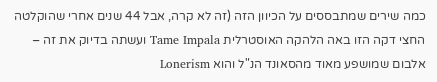כמה שירים שמתבססים על הכיוון הזה (זה לא קרה, אבל 44 שנים אחרי שהוקלטה החצי דקה הזו באה הלהקה האוסטרלית Tame Impala ועשתה בדיוק את זה – אלבום שמושפע מאוד מהסאונד הנ"ל והוא Lonerism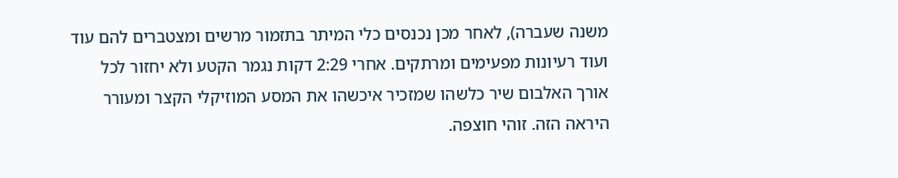משנה שעברה), לאחר מכן נכנסים כלי המיתר בתזמור מרשים ומצטברים להם עוד ועוד רעיונות מפעימים ומרתקים. אחרי 2:29 דקות נגמר הקטע ולא יחזור לכל אורך האלבום שיר כלשהו שמזכיר איכשהו את המסע המוזיקלי הקצר ומעורר היראה הזה. זוהי חוצפה.